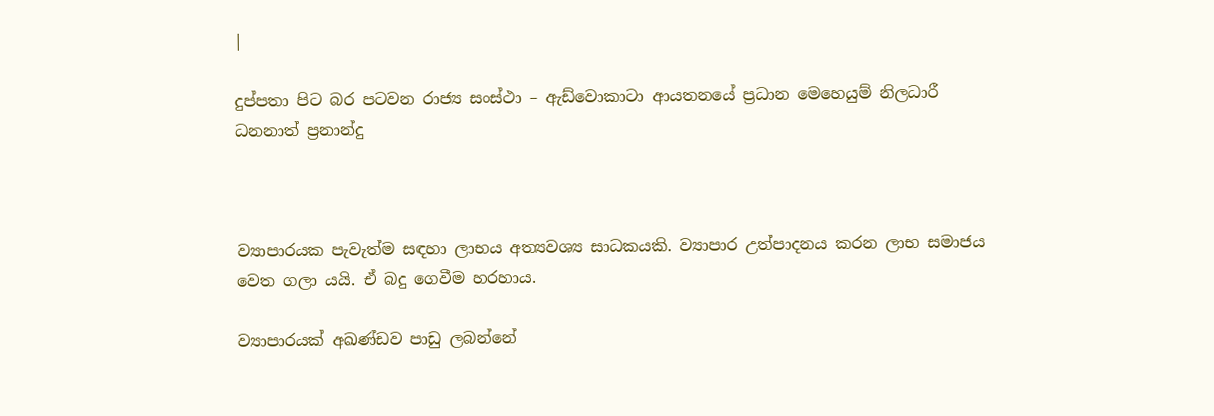|

දුප්පතා පිට බර පටවන රාජ්‍ය සංස්ථා – ඇඩ්වොකාටා ආයතනයේ ප්‍රධාන මෙහෙයුම් නිලධාරී ධනනාත් ප්‍රනාන්දු



ව්‍යාපාරයක පැවැත්ම සඳහා ලාභය අත්‍යවශ්‍ය සාධකයකි. ව්‍යාපාර උත්පාදනය කරන ලාභ සමාජය වෙත ගලා යයි. ඒ බදු ගෙවීම හරහාය.

ව්‍යාපාරයක් අඛණ්ඩව පාඩු ලබන්නේ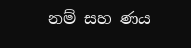නම් සහ ණය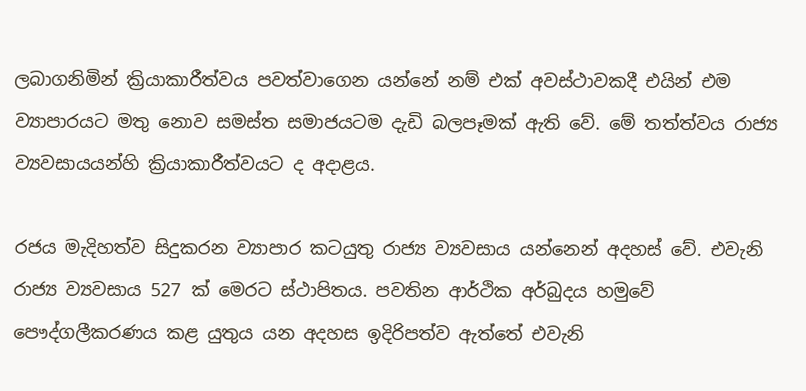ලබාගනිමින් ක්‍රියාකාරීත්වය පවත්වාගෙන යන්නේ නම් එක් අවස්ථාවකදී එයින් එම ව්‍යාපාරයට මතු නොව සමස්ත සමාජයටම දැඩි බලපෑමක් ඇති වේ. මේ තත්ත්වය රාජ්‍ය ව්‍යවසායයන්හි ක්‍රියාකාරීත්වයට ද අදාළය.

රජය මැදිහත්ව සිදුකරන ව්‍යාපාර කටයුතු රාජ්‍ය ව්‍යවසාය යන්නෙන් අදහස් වේ. එවැනි රාජ්‍ය ව්‍යවසාය 527 ක් මෙරට ස්ථාපිතය. පවතින ආර්ථික අර්බුදය හමුවේ පෞද්ගලීකරණය කළ යුතුය යන අදහස ඉදිරිපත්ව ඇත්තේ එවැනි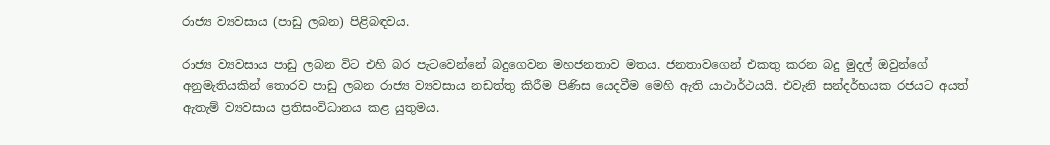රාජ්‍ය ව්‍යවසාය (පාඩු ලබන) පිළිබඳවය.

රාජ්‍ය ව්‍යවසාය පාඩු ලබන විට එහි බර පැටවෙන්නේ බදුගෙවන මහජනතාව මතය. ජනතාවගෙන් එකතු කරන බදු මුදල් ඔවුන්ගේ අනුමැතියකින් තොරව පාඩු ලබන රාජ්‍ය ව්‍යවසාය නඩත්තු කිරීම පිණිස යෙදවීම මෙහි ඇති යාථාර්ථයයි. එවැනි සන්දර්භයක රජයට අයත් ඇතැම් ව්‍යවසාය ප්‍රතිසංවිධානය කළ යුතුමය.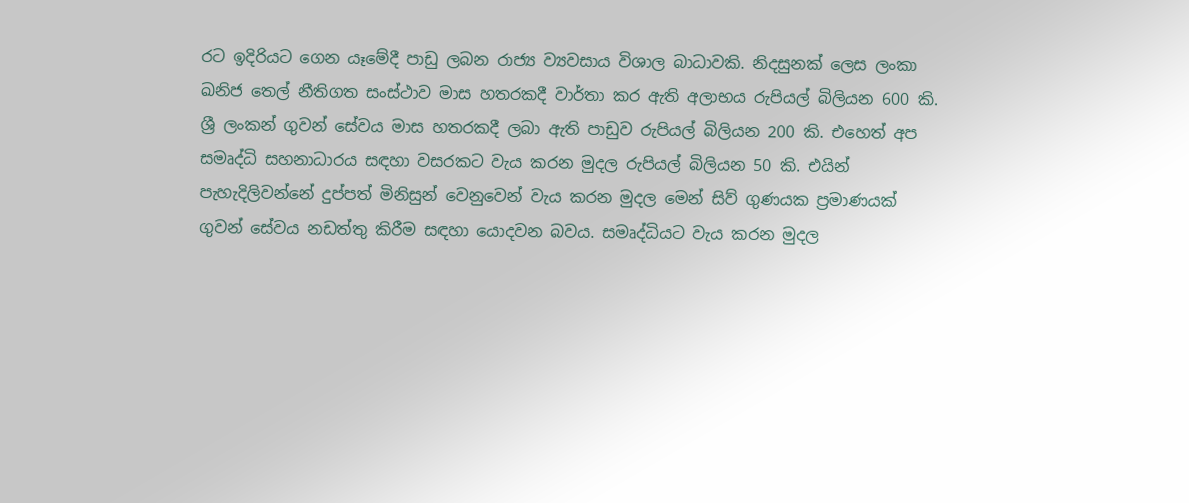රට ඉදිරියට ගෙන යෑමේදී පාඩු ලබන රාජ්‍ය ව්‍යවසාය විශාල බාධාවකි. නිදසුනක් ලෙස ලංකා ඛනිජ තෙල් නීතිගත සංස්ථාව මාස හතරකදී වාර්තා කර ඇති අලාභය රුපියල් බිලියන 600 කි. ශ්‍රී ලංකන් ගුවන් සේවය මාස හතරකදී ලබා ඇති පාඩුව රුපියල් බිලියන 200 කි. එහෙත් අප සමෘද්ධි සහනාධාරය සඳහා වසරකට වැය කරන මුදල රුපියල් බිලියන 50 කි. එයින් පැහැදිලිවන්නේ දුප්පත් මිනිසුන් වෙනුවෙන් වැය කරන මුදල මෙන් සිව් ගුණයක ප්‍රමාණයක් ගුවන් සේවය නඩත්තු කිරීම සඳහා යොදවන බවය. සමෘද්ධියට වැය කරන මුදල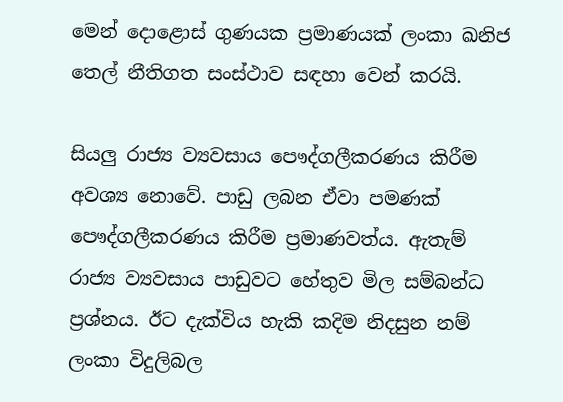මෙන් දොළොස් ගුණයක ප්‍රමාණයක් ලංකා ඛනිජ තෙල් නීතිගත සංස්ථාව සඳහා වෙන් කරයි.

සියලු රාජ්‍ය ව්‍යවසාය පෞද්ගලීකරණය කිරීම අවශ්‍ය නොවේ. පාඩු ලබන ඒවා පමණක් පෞද්ගලීකරණය කිරීම ප්‍රමාණවත්ය. ඇතැම් රාජ්‍ය ව්‍යවසාය පාඩුවට හේතුව මිල සම්බන්ධ ප්‍රශ්නය. ඊට දැක්විය හැකි කදිම නිදසුන නම් ලංකා විදුලිබල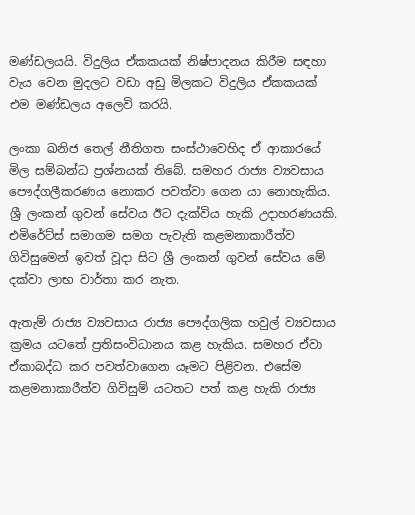මණ්ඩලයයි. විදුලිය ඒකකයක් නිෂ්පාදනය කිරීම සඳහා වැය වෙන මුදලට වඩා අඩු මිලකට විදුලිය ඒකකයක් එම මණ්ඩලය අලෙවි කරයි.

ලංකා ඛනිජ තෙල් නීතිගත සංස්ථාවෙහිද ඒ ආකාරයේ මිල සම්බන්ධ ප්‍රශ්නයක් තිබේ. සමහර රාජ්‍ය ව්‍යවසාය පෞද්ගලීකරණය නොකර පවත්වා ගෙන යා නොහැකිය. ශ්‍රී ලංකන් ගුවන් සේවය ඊට දැක්විය හැකි උදාහරණයකි. එමිරේට්ස් සමාගම සමග පැවැති කළමනාකාරීත්ව ගිවිසුමෙන් ඉවත් වූදා සිට ශ්‍රී ලංකන් ගුවන් සේවය මේ දක්වා ලාභ වාර්තා කර නැත.

ඇතැම් රාජ්‍ය ව්‍යවසාය රාජ්‍ය පෞද්ගලික හවුල් ව්‍යවසාය ක්‍රමය යටතේ ප්‍රතිසංවිධානය කළ හැකිය. සමහර ඒවා ඒකාබද්ධ කර පවත්වාගෙන යෑමට පිළිවන. එසේම කළමනාකාරීත්ව ගිවිසුම් යටතට පත් කළ හැකි රාජ්‍ය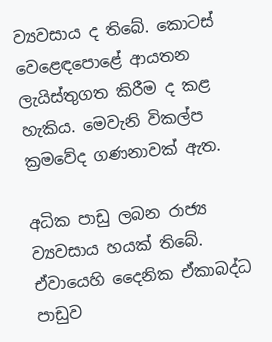ව්‍යවසාය ද තිබේ. කොටස් වෙළෙඳපොළේ ආයතන ලැයිස්තුගත කිරීම ද කළ හැකිය. මෙවැනි විකල්ප ක්‍රමවේද ගණනාවක් ඇත.

අධික පාඩු ලබන රාජ්‍ය ව්‍යවසාය හයක් තිබේ. ඒවායෙහි දෛනික ඒකාබද්ධ පාඩුව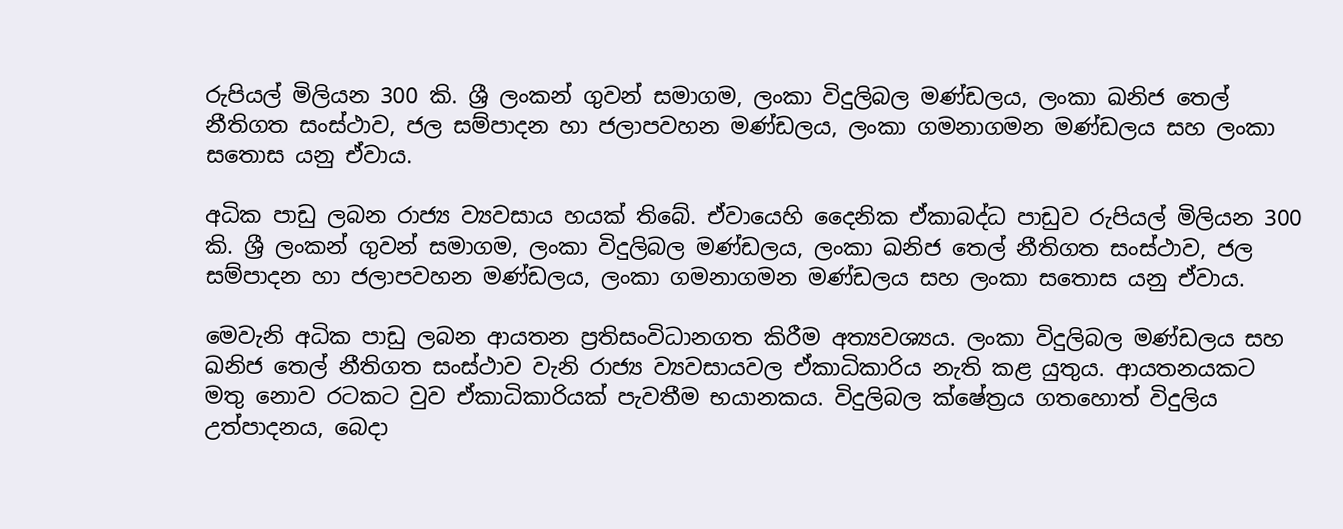රුපියල් මිලියන 300 කි. ශ්‍රී ලංකන් ගුවන් සමාගම, ලංකා විදුලිබල මණ්ඩලය, ලංකා ඛනිජ තෙල් නීතිගත සංස්ථාව, ජල සම්පාදන හා ජලාපවහන මණ්ඩලය, ලංකා ගමනාගමන මණ්ඩලය සහ ලංකා සතොස යනු ඒවාය.

අධික පාඩු ලබන රාජ්‍ය ව්‍යවසාය හයක් තිබේ. ඒවායෙහි දෛනික ඒකාබද්ධ පාඩුව රුපියල් මිලියන 300 කි. ශ්‍රී ලංකන් ගුවන් සමාගම, ලංකා විදුලිබල මණ්ඩලය, ලංකා ඛනිජ තෙල් නීතිගත සංස්ථාව, ජල සම්පාදන හා ජලාපවහන මණ්ඩලය, ලංකා ගමනාගමන මණ්ඩලය සහ ලංකා සතොස යනු ඒවාය.

මෙවැනි අධික පාඩු ලබන ආයතන ප්‍රතිසංවිධානගත කිරීම අත්‍යවශ්‍යය. ලංකා විදුලිබල මණ්ඩලය සහ ඛනිජ තෙල් නීතිගත සංස්ථාව වැනි රාජ්‍ය ව්‍යවසායවල ඒකාධිකාරිය නැති කළ යුතුය. ආයතනයකට මතු නොව රටකට වුව ඒකාධිකාරියක් පැවතීම භයානකය. විදුලිබල ක්ෂේත්‍රය ගතහොත් විදුලිය උත්පාදනය, බෙදා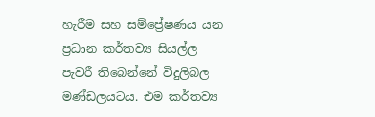හැරීම සහ සම්ප්‍රේෂණය යන ප්‍රධාන කර්තව්‍ය සියල්ල පැවරී තිබෙන්නේ විදුලිබල මණ්ඩලයටය. එම කර්තව්‍ය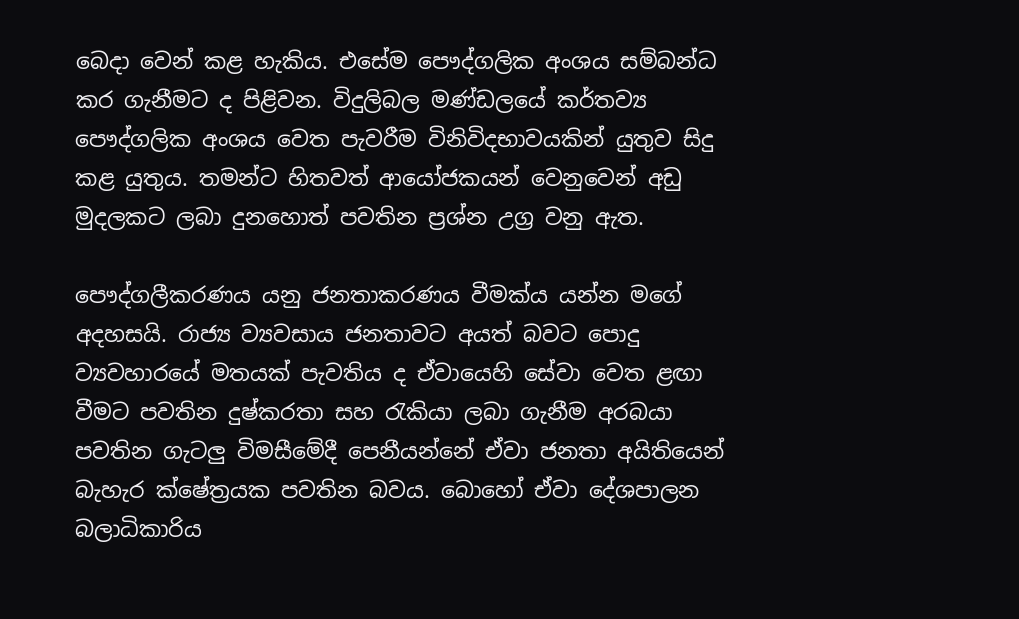බෙදා වෙන් කළ හැකිය. එසේම පෞද්ගලික අංශය සම්බන්ධ කර ගැනීමට ද පිළිවන. විදුලිබල මණ්ඩලයේ කර්තව්‍ය පෞද්ගලික අංශය වෙත පැවරීම විනිවිදභාවයකින් යුතුව සිදු කළ යුතුය. තමන්ට හිතවත් ආයෝජකයන් වෙනුවෙන් අඩු මුදලකට ලබා දුනහොත් පවතින ප්‍රශ්න උග්‍ර වනු ඇත.

පෞද්ගලීකරණය යනු ජනතාකරණය වීමක්ය යන්න මගේ අදහසයි. රාජ්‍ය ව්‍යවසාය ජනතාවට අයත් බවට පොදු ව්‍යවහාරයේ මතයක් පැවතිය ද ඒවායෙහි සේවා වෙත ළඟා වීමට පවතින දුෂ්කරතා සහ රැකියා ලබා ගැනීම අරබයා පවතින ගැටලු විමසීමේදී පෙනීයන්නේ ඒවා ජනතා අයිතියෙන් බැහැර ක්ෂේත්‍රයක පවතින බවය. බොහෝ ඒවා දේශපාලන බලාධිකාරිය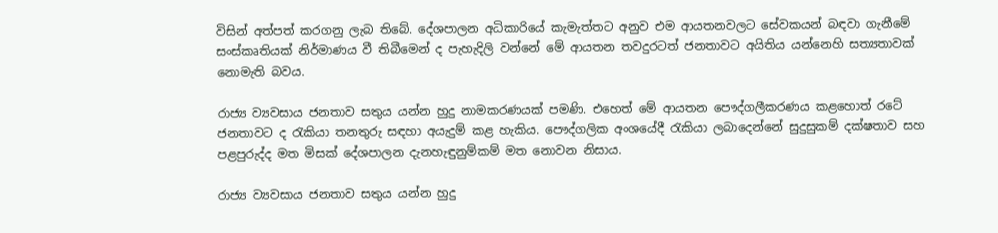විසින් අත්පත් කරගනු ලැබ තිබේ. දේශපාලන අධිකාරියේ කැමැත්තට අනුව එම ආයතනවලට සේවකයන් බඳවා ගැනීමේ සංස්කෘතියක් නිර්මාණය වී තිබීමෙන් ද පැහැදිලි වන්නේ මේ ආයතන තවදුරටත් ජනතාවට අයිතිය යන්නෙහි සත්‍යතාවක් නොමැති බවය.

රාජ්‍ය ව්‍යවසාය ජනතාව සතුය යන්න හුදු නාමකරණයක් පමණි. එහෙත් මේ ආයතන පෞද්ගලීකරණය කළහොත් රටේ ජනතාවට ද රැකියා තනතුරු සඳහා අයැදුම් කළ හැකිය. පෞද්ගලික අංශයේදී රැකියා ලබාදෙන්නේ සුදුසුකම් දක්ෂතාව සහ පළපුරුද්ද මත මිසක් දේශපාලන දැනහැඳුනුම්කම් මත නොවන නිසාය.

රාජ්‍ය ව්‍යවසාය ජනතාව සතුය යන්න හුදු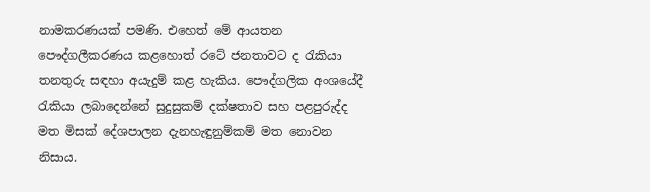නාමකරණයක් පමණි. එහෙත් මේ ආයතන පෞද්ගලීකරණය කළහොත් රටේ ජනතාවට ද රැකියා තනතුරු සඳහා අයැදුම් කළ හැකිය. පෞද්ගලික අංශයේදී රැකියා ලබාදෙන්නේ සුදුසුකම් දක්ෂතාව සහ පළපුරුද්ද මත මිසක් දේශපාලන දැනහැඳුනුම්කම් මත නොවන නිසාය.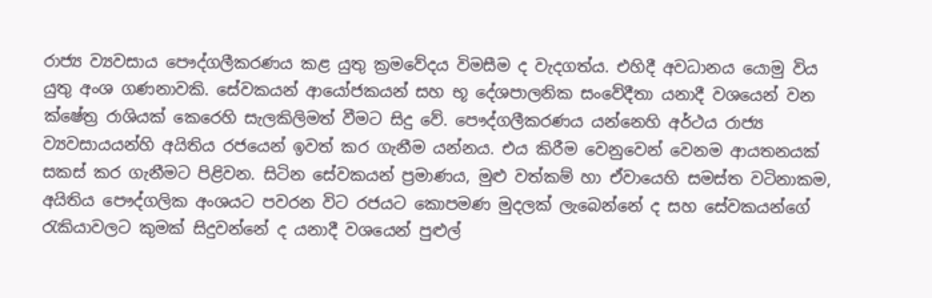රාජ්‍ය ව්‍යවසාය පෞද්ගලීකරණය කළ යුතු ක්‍රමවේදය විමසීම ද වැදගත්ය. එහිදී අවධානය යොමු විය යුතු අංශ ගණනාවකි. සේවකයන් ආයෝජකයන් සහ භූ දේශපාලනික සංවේදීතා යනාදී වශයෙන් වන ක්ෂේත්‍ර රාශියක් කෙරෙහි සැලකිලිමත් වීමට සිදු වේ. පෞද්ගලීකරණය යන්නෙහි අර්ථය රාජ්‍ය ව්‍යවසායයන්හි අයිතිය රජයෙන් ඉවත් කර ගැනීම යන්නය. එය කිරීම වෙනුවෙන් වෙනම ආයතනයක් සකස් කර ගැනීමට පිළිවන. සිටින සේවකයන් ප්‍රමාණය, මුළු වත්කම් හා ඒවායෙහි සමස්ත වටිනාකම, අයිතිය පෞද්ගලික අංශයට පවරන විට රජයට කොපමණ මුදලක් ලැබෙන්නේ ද සහ සේවකයන්ගේ රැකියාවලට කුමක් සිදුවන්නේ ද යනාදී වශයෙන් පුළුල්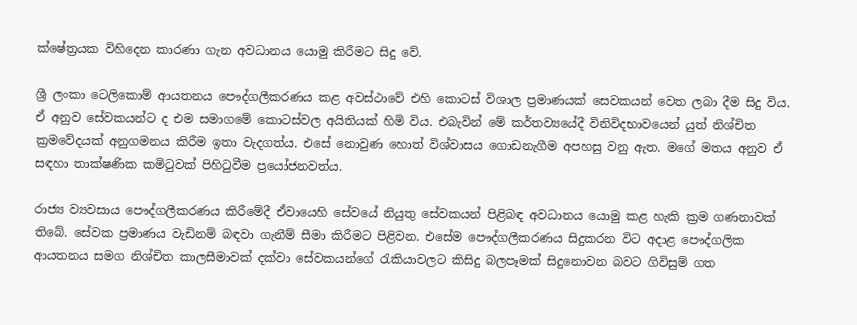ක්ෂේත්‍රයක විහිදෙන කාරණා ගැන අවධානය යොමු කිරීමට සිදු වේ.

ශ්‍රී ලංකා ටෙලිකොම් ආයතනය පෞද්ගලීකරණය කළ අවස්ථාවේ එහි කොටස් විශාල ප්‍රමාණයක් සෙවකයන් වෙත ලබා දීම සිදු විය. ඒ අනුව සේවකයන්ට ද එම සමාගමේ කොටස්වල අයිතියක් හිමි විය. එබැවින් මේ කර්තව්‍යයේදී විනිවිදභාවයෙන් යුත් නිශ්චිත ක්‍රමවේදයක් අනුගමනය කිරීම ඉතා වැදගත්ය. එසේ නොවුණ හොත් විශ්වාසය ගොඩනැගීම අපහසු වනු ඇත. මගේ මතය අනුව ඒ සඳහා තාක්ෂණික කමිටුවක් පිහිටුවීම ප්‍රයෝජනවත්ය.

රාජ්‍ය ව්‍යවසාය පෞද්ගලීකරණය කිරීමේදී ඒවායෙහි සේවයේ නියුතු සේවකයන් පිළිබඳ අවධානය යොමු කළ හැකි ක්‍රම ගණනාවක් තිබේ. සේවක ප්‍රමාණය වැඩිනම් බඳවා ගැනීම් සීමා කිරීමට පිළිවන. එසේම පෞද්ගලීකරණය සිදුකරන විට අදාළ පෞද්ගලික ආයතනය සමග නිශ්චිත කාලසීමාවක් දක්වා සේවකයන්ගේ රැකියාවලට කිසිදු බලපෑමක් සිදුනොවන බවට ගිවිසුම් ගත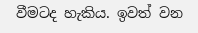වීමටද හැකිය. ඉවත් වන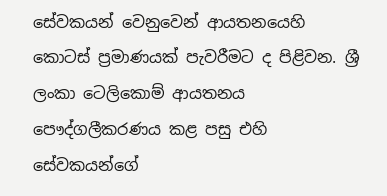සේවකයන් වෙනුවෙන් ආයතනයෙහි කොටස් ප්‍රමාණයක් පැවරීමට ද පිළිවන. ශ්‍රී ලංකා ටෙලිකොම් ආයතනය පෞද්ගලීකරණය කළ පසු එහි සේවකයන්ගේ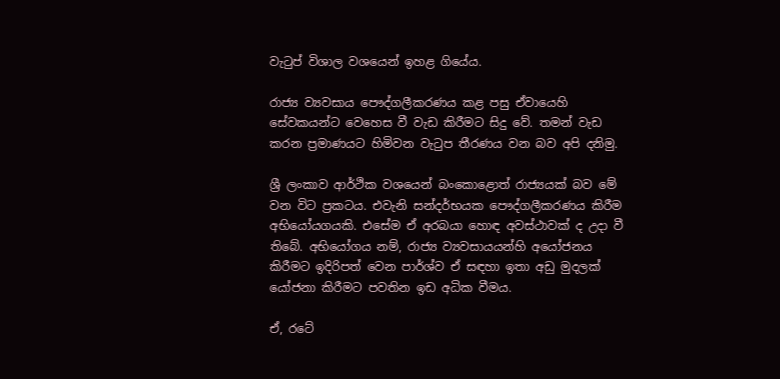වැටුප් විශාල වශයෙන් ඉහළ ගියේය.

රාජ්‍ය ව්‍යවසාය පෞද්ගලීකරණය කළ පසු ඒවායෙහි සේවකයන්ට වෙහෙස වී වැඩ කිරීමට සිදු වේ. තමන් වැඩ කරන ප්‍රමාණයට හිමිවන වැටුප තීරණය වන බව අපි දනිමු.

ශ්‍රී ලංකාව ආර්ථික වශයෙන් බංකොළොත් රාජ්‍යයක් බව මේ වන විට ප්‍රකටය. එවැනි සන්දර්භයක පෞද්ගලීකරණය කිරීම අභියෝයගයකි. එසේම ඒ අරබයා හොඳ අවස්ථාවක් ද උදා වී තිබේ. අභියෝගය නම්, රාජ්‍ය ව්‍යවසායයන්හි අයෝජනය කිරීමට ඉදිරිපත් වෙන පාර්ශ්ව ඒ සඳහා ඉතා අඩු මුදලක් යෝජනා කිරීමට පවතින ඉඩ අධික වීමය.

ඒ, රටේ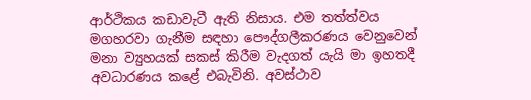ආර්ථිකය කඩාවැටී ඇති නිසාය. එම තත්ත්වය මගහරවා ගැනීම සඳහා පෞද්ගලීකරණය වෙනුවෙන් මනා ව්‍යුහයක් සකස් කිරීම වැදගත් යැයි මා ඉහතදී අවධාරණය කළේ එබැවිනි. අවස්ථාව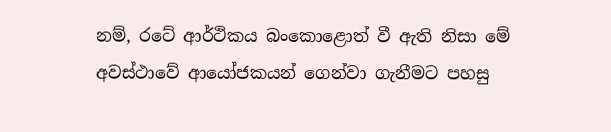නම්, රටේ ආර්ථිකය බංකොළොත් වී ඇති නිසා මේ අවස්ථාවේ ආයෝජකයන් ගෙන්වා ගැනීමට පහසු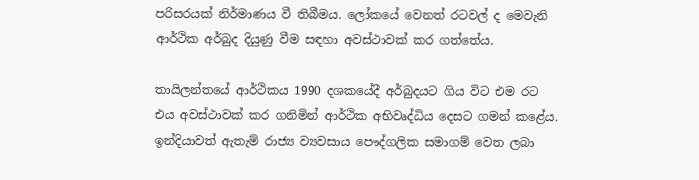පරිසරයක් නිර්මාණය වී තිබීමය. ලෝකයේ වෙනත් රටවල් ද මෙවැනි ආර්ථික අර්බුද දියුණු වීම සඳහා අවස්ථාවක් කර ගත්තේය.

තායිලන්තයේ ආර්ථිකය 1990 දශකයේදී අර්බුදයට ගිය විට එම රට එය අවස්ථාවක් කර ගනිමින් ආර්ථික අභිවෘද්ධිය දෙසට ගමන් කළේය. ඉන්දියාවත් ඇතැම් රාජ්‍ය ව්‍යවසාය පෞද්ගලික සමාගම් වෙත ලබා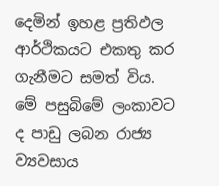දෙමින් ඉහළ ප්‍රතිඵල ආර්ථිකයට එකතු කර ගැනීමට සමත් විය. මේ පසුබිමේ ලංකාවට ද පාඩු ලබන රාජ්‍ය ව්‍යවසාය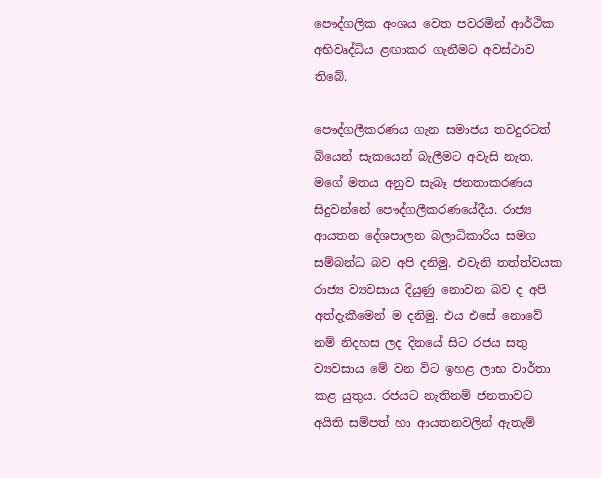පෞද්ගලික අංශය වෙත පවරමින් ආර්ථික අභිවෘද්ධිය ළඟාකර ගැනීමට අවස්ථාව තිබේ.

පෞද්ගලීකරණය ගැන සමාජය තවදුරටත් බියෙන් සැකයෙන් බැලීමට අවැසි නැත. මගේ මතය අනුව සැබෑ ජනතාකරණය සිදුවන්නේ පෞද්ගලීකරණයේදීය. රාජ්‍ය ආයතන දේශපාලන බලාධිකාරිය සමග සම්බන්ධ බව අපි දනිමු. එවැනි තත්ත්වයක රාජ්‍ය ව්‍යවසාය දියුණු නොවන බව ද අපි අත්දැකීමෙන් ම දනිමු. එය එසේ නොවේ නම් නිදහස ලද දිනයේ සිට රජය සතු ව්‍යවසාය මේ වන විට ඉහළ ලාභ වාර්තා කළ යුතුය. රජයට නැතිනම් ජනතාවට අයිති සම්පත් හා ආයතනවලින් ඇතැම්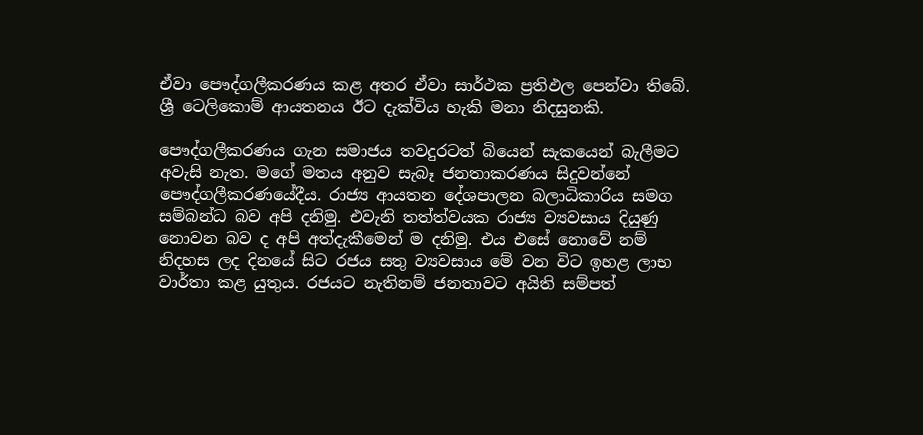ඒවා පෞද්ගලීකරණය කළ අතර ඒවා සාර්ථක ප්‍රතිඵල පෙන්වා තිබේ. ශ්‍රී ටෙලිකොම් ආයතනය ඊට දැක්විය හැකි මනා නිදසුනකි.

පෞද්ගලීකරණය ගැන සමාජය තවදුරටත් බියෙන් සැකයෙන් බැලීමට අවැසි නැත. මගේ මතය අනුව සැබෑ ජනතාකරණය සිදුවන්නේ පෞද්ගලීකරණයේදීය. රාජ්‍ය ආයතන දේශපාලන බලාධිකාරිය සමග සම්බන්ධ බව අපි දනිමු. එවැනි තත්ත්වයක රාජ්‍ය ව්‍යවසාය දියුණු නොවන බව ද අපි අත්දැකීමෙන් ම දනිමු. එය එසේ නොවේ නම් නිදහස ලද දිනයේ සිට රජය සතු ව්‍යවසාය මේ වන විට ඉහළ ලාභ වාර්තා කළ යුතුය. රජයට නැතිනම් ජනතාවට අයිති සම්පත්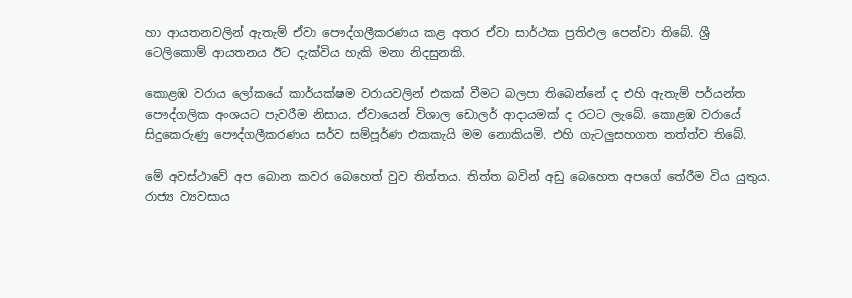හා ආයතනවලින් ඇතැම් ඒවා පෞද්ගලීකරණය කළ අතර ඒවා සාර්ථක ප්‍රතිඵල පෙන්වා තිබේ. ශ්‍රී ටෙලිකොම් ආයතනය ඊට දැක්විය හැකි මනා නිදසුනකි.

කොළඹ වරාය ලෝකයේ කාර්යක්ෂම වරායවලින් එකක් වීමට බලපා තිබෙන්නේ ද එහි ඇතැම් පර්යන්ත පෞද්ගලික අංශයට පැවරීම නිසාය. ඒවායෙන් විශාල ඩොලර් ආදායමක් ද රටට ලැබේ. කොළඹ වරායේ සිදුකෙරුණු පෞද්ගලීකරණය සර්ව සම්පූර්ණ එකකැයි මම නොකියමි. එහි ගැටලුසහගත තත්ත්ව තිබේ.

මේ අවස්ථාවේ අප බොන කවර බෙහෙත් වුව තිත්තය. තිත්ත බවින් අඩු බෙහෙත අපගේ තේරීම විය යුතුය. රාජ්‍ය ව්‍යවසාය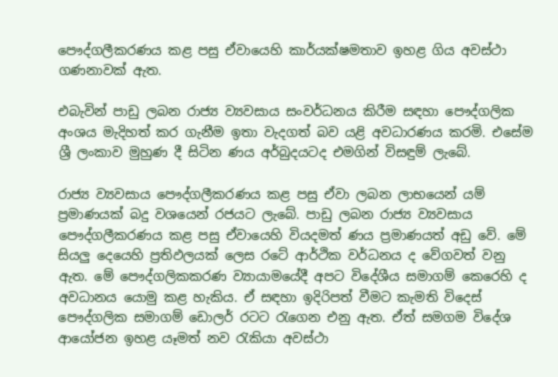පෞද්ගලීකරණය කළ පසු ඒවායෙහි කාර්යක්ෂමතාව ඉහළ ගිය අවස්ථා ගණනාවක් ඇත.

එබැවින් පාඩු ලබන රාජ්‍ය ව්‍යවසාය සංවර්ධනය කිරීම සඳහා පෞද්ගලික අංශය මැදිහත් කර ගැනීම ඉතා වැදගත් බව යළි අවධාරණය කරමි. එසේම ශ්‍රී ලංකාව මුහුණ දී සිටින ණය අර්බුදයටද එමගින් විසඳුම් ලැබේ.

රාජ්‍ය ව්‍යවසාය පෞද්ගලීකරණය කළ පසු ඒවා ලබන ලාභයෙන් යම් ප්‍රමාණයක් බදු වශයෙන් රජයට ලැබේ. පාඩු ලබන රාජ්‍ය ව්‍යවසාය පෞද්ගලීකරණය කළ පසු ඒවායෙහි වියදමත් ණය ප්‍රමාණයත් අඩු වේ. මේ සියලු දෙයෙහි ප්‍රතිඵලයක් ලෙස රටේ ආර්ථික වර්ධනය ද වේගවත් වනු ඇත. මේ පෞද්ගලිකකරණ ව්‍යායාමයේදී අපට විදේශීය සමාගම් කෙරෙහි ද අවධානය යොමු කළ හැකිය. ඒ සඳහා ඉදිරිපත් වීමට කැමති විදෙස් පෞද්ගලික සමාගම් ඩොලර් රටට රැගෙන එනු ඇත. ඒත් සමගම විදේශ ආයෝජන ඉහළ යෑමත් නව රැකියා අවස්ථා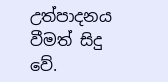උත්පාදනය වීමත් සිදු වේ.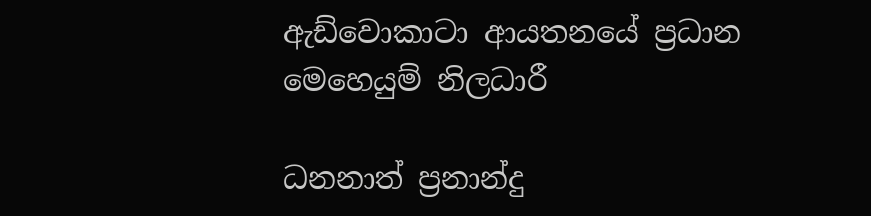ඇඩ්වොකාටා ආයතනයේ ප්‍රධාන මෙහෙයුම් නිලධාරී

ධනනාත් ප්‍රනාන්දු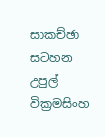සාකච්ඡා සටහන උපුල් වික්‍රමසිංහ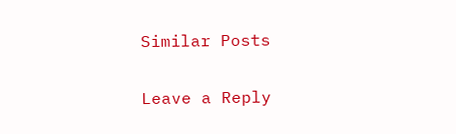Similar Posts

Leave a Reply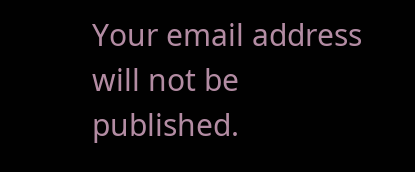Your email address will not be published.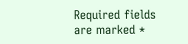Required fields are marked *